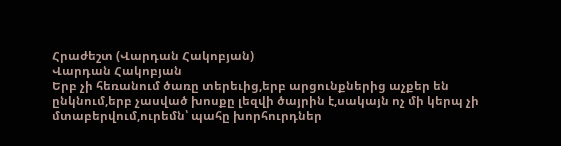Հրաժեշտ (Վարդան Հակոբյան)
Վարդան Հակոբյան
Երբ չի հեռանում ծառը տերեւից,երբ արցունքներից աչքեր են ընկնում,երբ չասված խոսքը լեզվի ծայրին է,սակայն ոչ մի կերպ չի մտաբերվում,ուրեմն՝ պահը խորհուրդներ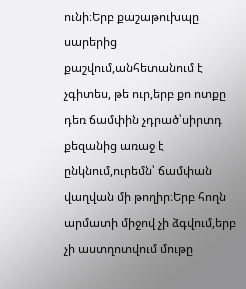ունի։Երբ քաշաթուխպը սարերից քաշվում,անհետանում է չգիտես, թե ուր,երբ քո ոտքը դեռ ճամփին չդրած՝սիրտդ քեզանից առաջ է ընկնում,ուրեմն՝ ճամփան վաղվան մի թողիր։Երբ հողն արմատի միջով չի ձգվում,երբ չի աստղոտվում մութը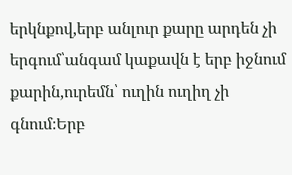երկնքով,երբ անլուր քարը արդեն չի երգում՝անգամ կաքավն է երբ իջնում քարին,ուրեմն՝ ուղին ուղիղ չի գնում։Երբ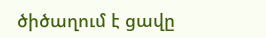ծիծաղում է ցավը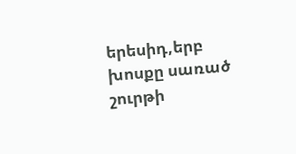երեսիդ,երբ խոսքը սառած շուրթի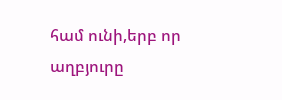համ ունի,երբ որ աղբյուրը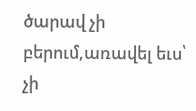ծարավ չի բերում,առավել եւս՝ չի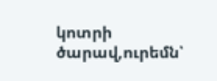կոտրի ծարավ,ուրեմն՝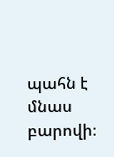պահն է մնաս բարովի։